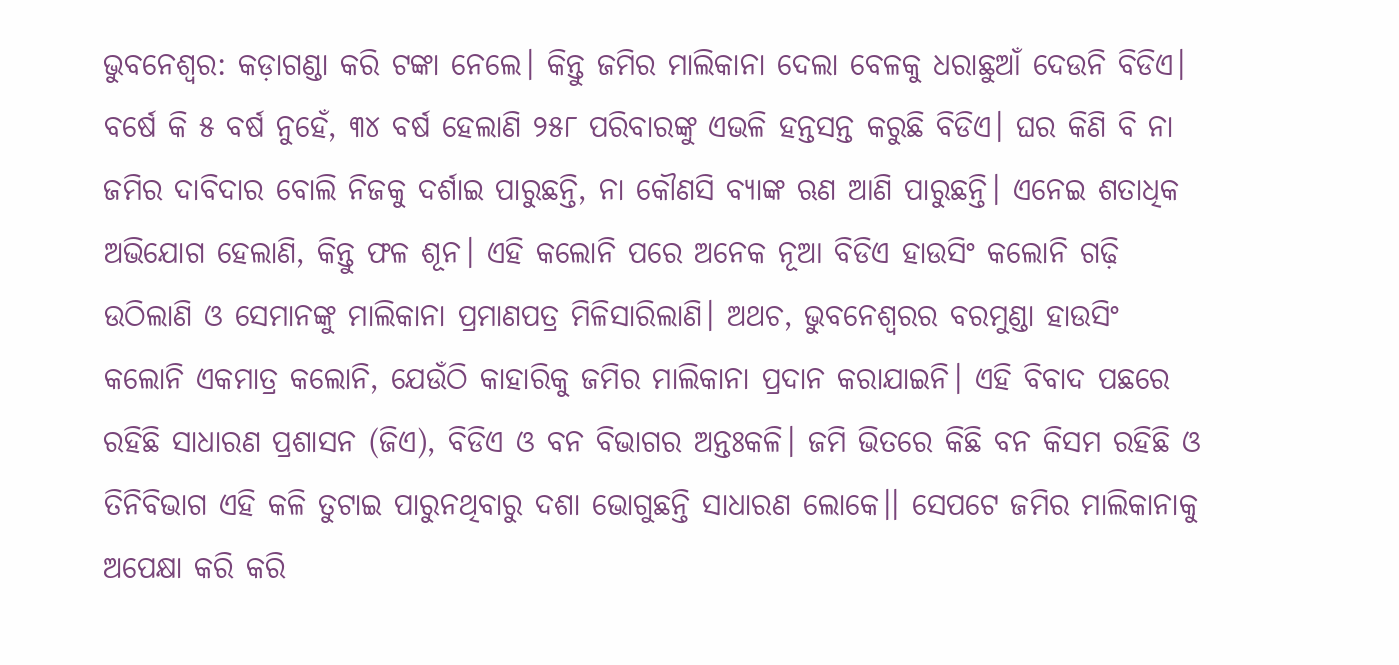ଭୁବନେଶ୍ବର: କଡ଼ାଗଣ୍ଡା କରି ଟଙ୍କା ନେଲେ। କିନ୍ତୁ ଜମିର ମାଲିକାନା ଦେଲା ବେଳକୁ ଧରାଛୁଆଁ ଦେଉନି ବିଡିଏ। ବର୍ଷେ କି ୫ ବର୍ଷ ନୁହେଁ, ୩୪ ବର୍ଷ ହେଲାଣି ୨୫୮ ପରିବାରଙ୍କୁ ଏଭଳି ହନ୍ତସନ୍ତ କରୁଛି ବିଡିଏ। ଘର କିଣି ବି ନା ଜମିର ଦାବିଦାର ବୋଲି ନିଜକୁ ଦର୍ଶାଇ ପାରୁଛନ୍ତି, ନା କୌଣସି ବ୍ୟାଙ୍କ ଋଣ ଆଣି ପାରୁଛନ୍ତି। ଏନେଇ ଶତାଧିକ ଅଭିଯୋଗ ହେଲାଣି, କିନ୍ତୁ ଫଳ ଶୂନ। ଏହି କଲୋନି ପରେ ଅନେକ ନୂଆ ବିଡିଏ ହାଉସିଂ କଲୋନି ଗଢ଼ି ଉଠିଲାଣି ଓ ସେମାନଙ୍କୁ ମାଲିକାନା ପ୍ରମାଣପତ୍ର ମିଳିସାରିଲାଣି। ଅଥଚ, ଭୁବନେଶ୍ବରର ବରମୁଣ୍ଡା ହାଉସିଂ କଲୋନି ଏକମାତ୍ର କଲୋନି, ଯେଉଁଠି କାହାରିକୁ ଜମିର ମାଲିକାନା ପ୍ରଦାନ କରାଯାଇନି। ଏହି ବିବାଦ ପଛରେ ରହିଛି ସାଧାରଣ ପ୍ରଶାସନ (ଜିଏ), ବିଡିଏ ଓ ବନ ବିଭାଗର ଅନ୍ତଃକଳି। ଜମି ଭିତରେ କିଛି ବନ କିସମ ରହିଛି ଓ ତିନିବିଭାଗ ଏହି କଳି ତୁଟାଇ ପାରୁନଥିବାରୁ ଦଶା ଭୋଗୁଛନ୍ତି ସାଧାରଣ ଲୋକେ।। ସେପଟେ ଜମିର ମାଲିକାନାକୁ ଅପେକ୍ଷା କରି କରି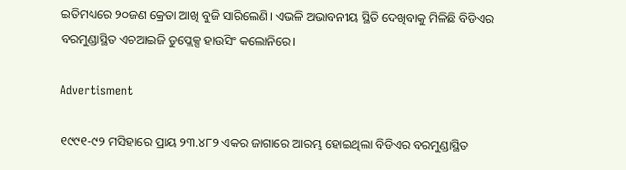ଇତିମଧ୍ୟରେ ୨୦ଜଣ କ୍ରେତା ଆଖି ବୁଜି ସାରିଲେଣି। ଏଭଳି ଅଭାବନୀୟ ସ୍ଥିତି ଦେଖିବାକୁ ମିଳିଛି ବିଡିଏର ବରମୁଣ୍ଡାସ୍ଥିତ ଏଚଆଇଜି ଡୁପ୍ଲେକ୍ସ ହାଉସିଂ କଲୋନିରେ।

Advertisment

୧୯୯୧-୯୨ ମସିହାରେ ପ୍ରାୟ ୨୩.୪୮୨ ଏକର ଜାଗାରେ ଆରମ୍ଭ ହୋଇଥିଲା ବିଡିଏର ବରମୁଣ୍ଡାସ୍ଥିତ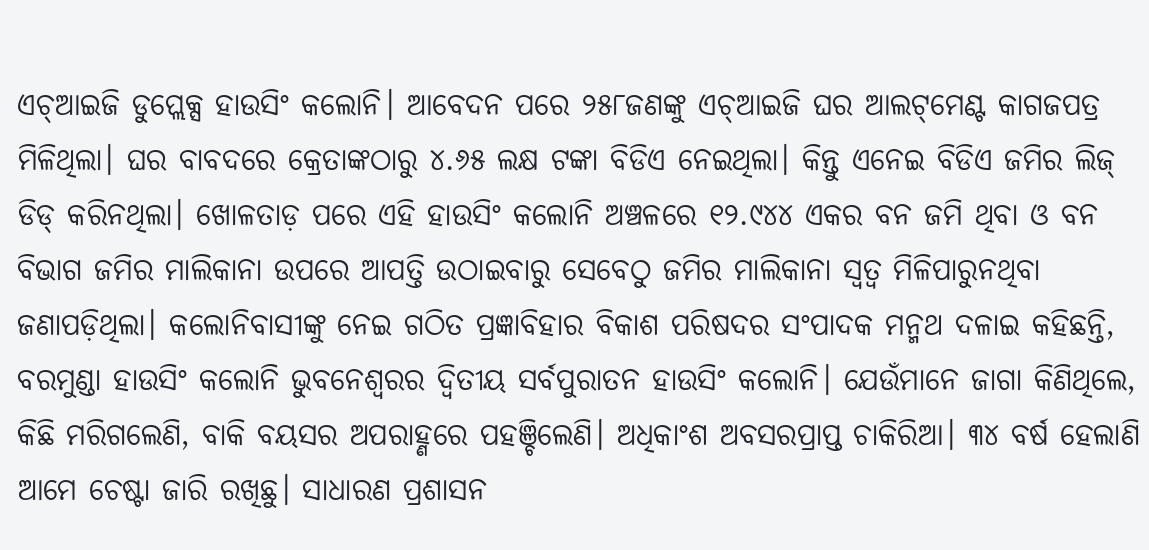ଏଚ୍‌ଆଇଜି ଡୁପ୍ଲେକ୍ସ ହାଉସିଂ କଲୋନି। ଆବେଦନ ପରେ ୨୫୮ଜଣଙ୍କୁ ଏଚ୍‌ଆଇଜି ଘର ଆଲଟ୍‌ମେଣ୍ଟ କାଗଜପତ୍ର ମିଳିଥିଲା। ଘର ବାବଦରେ କ୍ରେତାଙ୍କଠାରୁ ୪.୬୫ ଲକ୍ଷ ଟଙ୍କା ବିଡିଏ ନେଇଥିଲା। କିନ୍ତୁ ଏନେଇ ବିଡିଏ ଜମିର ଲିଜ୍‌ ଡିଡ୍‌ କରିନଥିଲା। ଖୋଳତାଡ଼ ପରେ ଏହି ହାଉସିଂ କଲୋନି ଅଞ୍ଚଳରେ ୧୨.୯୪୪ ଏକର ବନ ଜମି ଥିବା ଓ ବନ ବିଭାଗ ଜମିର ମାଲିକାନା ଉପରେ ଆପତ୍ତି ଉଠାଇବାରୁ ସେବେଠୁ ଜମିର ମାଲିକାନା ସ୍ବତ୍ବ ମିଳିପାରୁନଥିବା ଜଣାପଡ଼ିଥିଲା। କଲୋନିବାସୀଙ୍କୁ ନେଇ ଗଠିତ ପ୍ରଜ୍ଞାବିହାର ବିକାଶ ପରିଷଦର ସଂପାଦକ ମନ୍ମଥ ଦଳାଇ କହିଛନ୍ତି, ବରମୁଣ୍ଡା ହାଉସିଂ କଲୋନି ଭୁବନେଶ୍ବରର ଦ୍ବିତୀୟ ସର୍ବପୁରାତନ ହାଉସିଂ କଲୋନି। ଯେଉଁମାନେ ଜାଗା କିଣିଥିଲେ, କିଛି ମରିଗଲେଣି, ବାକି ବୟସର ଅପରାହ୍ଣରେ ପହଞ୍ଚିଲେଣି। ଅଧିକାଂଶ ଅବସରପ୍ରାପ୍ତ ଚାକିରିଆ। ୩୪ ବର୍ଷ ହେଲାଣି ଆମେ ଚେଷ୍ଟା ଜାରି ରଖିଛୁ। ସାଧାରଣ ପ୍ରଶାସନ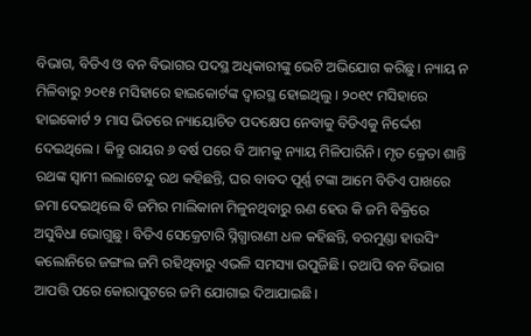ବିଭାଗ, ବିଡିଏ ଓ ବନ ବିଭାଗର ପଦସ୍ଥ ଅଧିକାରୀଙ୍କୁ ଭେଟି ଅଭିଯୋଗ କରିଛୁ। ନ୍ୟାୟ ନ ମିଳିବାରୁ ୨୦୧୫ ମସିହାରେ ହାଇକୋର୍ଟଙ୍କ ଦ୍ବାରସ୍ଥ ହୋଇଥିଲୁ। ୨୦୧୯ ମସିହାରେ ହାଇକୋର୍ଟ ୨ ମାସ ଭିତରେ ନ୍ୟାୟୋଚିତ ପଦକ୍ଷେପ ନେବାକୁ ବିଡିଏକୁ ନିର୍ଦ୍ଦେଶ ଦେଇଥିଲେ। କିନ୍ତୁ ରାୟର ୬ ବର୍ଷ ପରେ ବି ଆମକୁ ନ୍ୟାୟ ମିଳିପାରିନି। ମୃତ କ୍ରେତା ଶାନ୍ତି ରଥଙ୍କ ସ୍ବାମୀ ଲଲାଟେନ୍ଦୁ ରଥ କହିଛନ୍ତି, ଘର ବାବଦ ପୂର୍ଣ୍ଣ ଟଙ୍କା ଆମେ ବିଡିଏ ପାଖରେ ଜମା ଦେଇଥିଲେ ବି ଜମିର ମାଲିକାନା ମିଳୁନଥିବାରୁ ଋଣ ହେଉ କି ଜମି ବିକ୍ରିରେ ଅସୁବିଧା ଭୋଗୁଛୁ। ବିଡିଏ ସେକ୍ରେଟାରି ସ୍ନିଗ୍ଧାରାଣୀ ଧଳ କହିଛନ୍ତି, ବରମୁଣ୍ଡା ହାଉସିଂ କଲୋନିରେ ଜଙ୍ଗଲ ଜମି ରହିଥିବାରୁ ଏଭଳି ସମସ୍ୟା ଉପୁଜିଛି। ତଥାପି ବନ ବିଭାଗ ଆପତ୍ତି ପରେ କୋରାପୁଟରେ ଜମି ଯୋଗାଇ ଦିଆଯାଇଛି।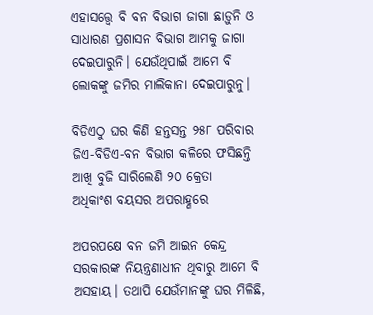ଏହାସତ୍ତ୍ବେ ବି ବନ ବିଭାଗ ଜାଗା ଛାଡ଼ୁନି ଓ ସାଧାରଣ ପ୍ରଶାସନ ବିଭାଗ ଆମକୁ ଜାଗା ଦେଇପାରୁନି। ଯେଉଁଥିପାଇଁ ଆମେ ବି ଲୋକଙ୍କୁ ଜମିର ମାଲିକାନା ଦେଇପାରୁନୁ।

ବିଡିଏଠୁ ଘର କିଣି ହନ୍ତସନ୍ତ ୨୫୮ ପରିବାର
ଜିଏ-ବିଡିଏ-ବନ ବିଭାଗ କଳିରେ ଫସିଛନ୍ତି
ଆଖି ବୁଜି ସାରିଲେଣି ୨୦ କ୍ରେତା
ଅଧିକାଂଶ ବୟସର ଅପରାହ୍ଣରେ

ଅପରପକ୍ଷେ ବନ ଜମି ଆଇନ କେନ୍ଦ୍ର ସରକାରଙ୍କ ନିୟନ୍ତ୍ରଣାଧୀନ ଥିବାରୁ ଆମେ ବି ଅସହାୟ। ତଥାପି ଯେଉଁମାନଙ୍କୁ ଘର ମିଳିଛି,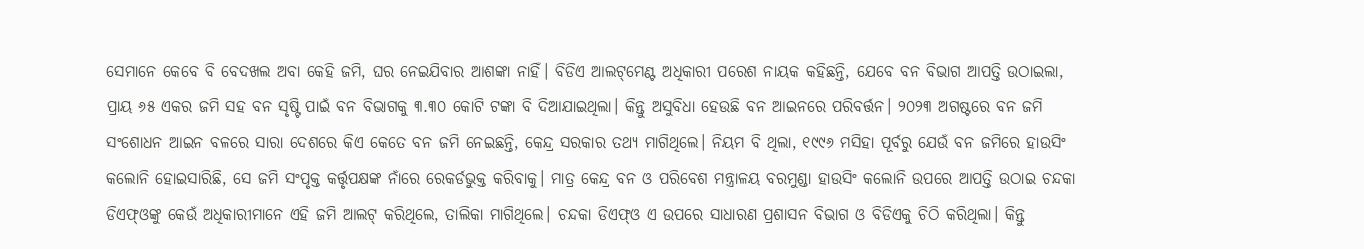ସେମାନେ କେବେ ବି ବେଦଖଲ ଅବା କେହି ଜମି, ଘର ନେଇଯିବାର ଆଶଙ୍କା ନାହିଁ। ବିଡିଏ ଆଲଟ୍‌ମେଣ୍ଟ ଅଧିକାରୀ ପରେଶ ନାୟକ କହିଛନ୍ତି, ଯେବେ ବନ ବିଭାଗ ଆପତ୍ତି ଉଠାଇଲା, ପ୍ରାୟ ୬୫ ଏକର ଜମି ସହ ବନ ସୃଷ୍ଟି ପାଇଁ ବନ ବିଭାଗକୁ ୩.୩୦ କୋଟି ଟଙ୍କା ବି ଦିଆଯାଇଥିଲା। କିନ୍ତୁ ଅସୁବିଧା ହେଉଛି ବନ ଆଇନରେ ପରିବର୍ତ୍ତନ। ୨୦୨୩ ଅଗଷ୍ଟରେ ବନ ଜମି ସଂଶୋଧନ ଆଇନ ବଳରେ ସାରା ଦେଶରେ କିଏ କେତେ ବନ ଜମି ନେଇଛନ୍ତି, କେନ୍ଦ୍ର ସରକାର ତଥ୍ୟ ମାଗିଥିଲେ। ନିୟମ ବି ଥିଲା, ୧୯୯୬ ମସିହା ପୂର୍ବରୁ ଯେଉଁ ବନ ଜମିରେ ହାଉସିଂ କଲୋନି ହୋଇସାରିଛି, ସେ ଜମି ସଂପୃକ୍ତ କର୍ତ୍ତୃପକ୍ଷଙ୍କ ନାଁରେ ରେକର୍ଡଭୁକ୍ତ କରିବାକୁ। ମାତ୍ର କେନ୍ଦ୍ର ବନ ଓ ପରିବେଶ ମନ୍ତ୍ରାଳୟ ବରମୁଣ୍ଡା ହାଉସିଂ କଲୋନି ଉପରେ ଆପତ୍ତି ଉଠାଇ ଚନ୍ଦକା ଡିଏଫ୍‌ଓଙ୍କୁ କେଉଁ ଅଧିକାରୀମାନେ ଏହି ଜମି ଆଲଟ୍‌ କରିଥିଲେ, ତାଲିକା ମାଗିଥିଲେ। ଚନ୍ଦକା ଡିଏଫ୍‌ଓ ଏ ଉପରେ ସାଧାରଣ ପ୍ରଶାସନ ବିଭାଗ ଓ ବିଡିଏକୁ ଚିଠି କରିଥିଲା। କିନ୍ତୁ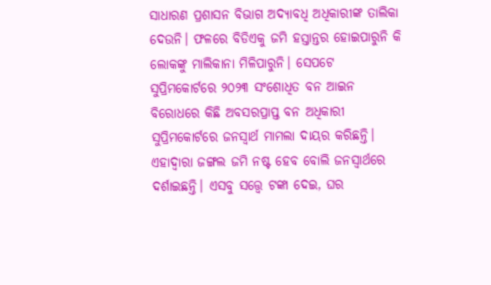ସାଧାରଣ ପ୍ରଶାସନ ବିଭାଗ ଅଦ୍ୟାବଧି ଅଧିକାରୀଙ୍କ ତାଲିକା ଦେଉନି। ଫଳରେ ବିଡିଏକୁ ଜମି ହସ୍ତାନ୍ତର ହୋଇପାରୁନି କି ଲୋକଙ୍କୁ ମାଲିକାନା ମିଳିପାରୁନି। ସେପଟେ ସୁପ୍ରିମ‌କୋର୍ଟରେ ୨୦୨୩ ସଂଶୋଧିତ ବନ ଆଇନ ବିରୋଧରେ କିଛି ଅବସରପ୍ରାପ୍ତ ବନ ଅଧିକାରୀ ସୁପ୍ରିମକୋର୍ଟରେ ଜନସ୍ବାର୍ଥ ମାମଲା ଦାୟର କରିଛନ୍ତି। ଏହାଦ୍ବାରା ଜଙ୍ଗଲ ଜମି ନଷ୍ଟ ହେବ ବୋଲି ଜନସ୍ବାର୍ଥରେ ଦର୍ଶାଇଛନ୍ତି। ଏସବୁ ସତ୍ତ୍ବେ ଟଙ୍କା ଦେଇ, ଘର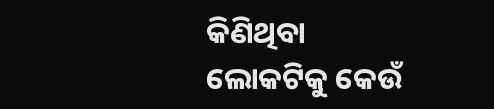କିଣିଥିବା ଲୋକଟିକୁ କେଉଁ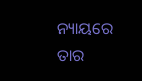ନ୍ୟାୟରେ ତାର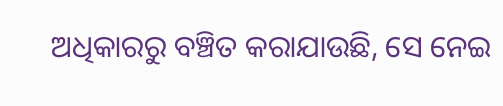ଅଧିକାରରୁ ବଞ୍ଚିତ କରାଯାଉଛି, ସେ ନେଇ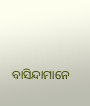ବାସିନ୍ଦାମାନେ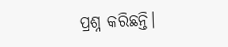ପ୍ରଶ୍ନ କରିଛନ୍ତି।